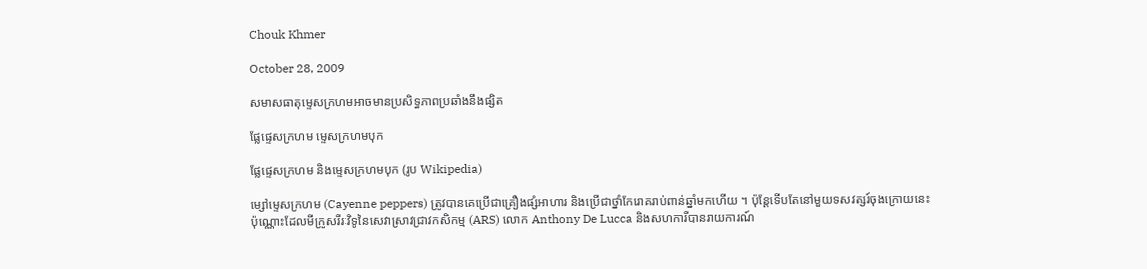Chouk Khmer

October 28, 2009

សមាសធាតុម្ទេសក្រហមអាចមានប្រសិទ្ធភាពប្រឆាំងនឹងផ្សិត

ផ្លែផ្ទេសក្រហម ម្ទេសក្រហមបុក

ផ្លែផ្ទេសក្រហម និងម្ទេសក្រហមបុក (រូប Wikipedia)

ម្សៅម្ទេសក្រហម (Cayenne peppers) ត្រូវបានគេប្រើជាគ្រឿងផ្សំអាហារ និងប្រើជាថ្នាំកែរោគរាប់ពាន់ឆ្នាំមកហើយ ។ ប៉ុន្តែទើបតែនៅមួយទសវត្សរ៍ចុងក្រោយនេះប៉ុណ្ណោះដែលមីក្រូសរីរៈវិទូនៃសេវាស្រាវជ្រាវកសិកម្ម (ARS) លោក Anthony De Lucca និងសហការីបានរាយការណ៍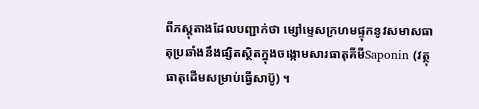ពីភស្តុតាងដែលបញ្ជាក់ថា ម្សៅម្ទេសក្រហមផ្ទុកនូវសមាសធាតុប្រឆាំងនឹងផ្សិតស្ថិតក្នុងចង្កោមសារធាតុគីមីSaponin (វត្ថុធាតុដើមសម្រាប់ធ្វើសាប៊ូ) ។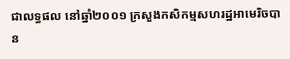ជាលទ្ធផល នៅឆ្នាំ២០០១ ក្រសួងកសិកម្មសហរដ្ឋអាមេរិចបាន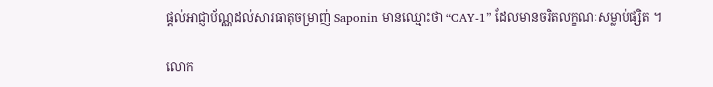ផ្ដល់អាជ្ញាប័ណ្ណដល់សារធាតុចម្រាញ់ Saponin មានឈ្មោះថា “CAY-1” ដែលមានចរិតលក្ខណៈសម្លាប់ផ្សិត ។

លោក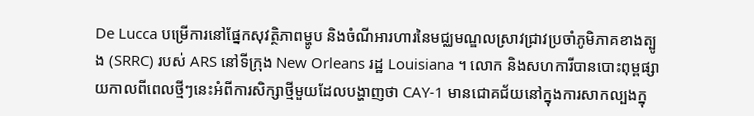De Lucca បម្រើការនៅផ្នែកសុវត្ថិភាពម្ហូប និងចំណីអារហារនៃមជ្ឈមណ្ឌលស្រាវជ្រាវប្រចាំភូមិភាគខាងត្បូង (SRRC) របស់ ARS នៅទីក្រុង New Orleans រដ្ឋ Louisiana ។ លោក និងសហការីបានបោះពុម្ពផ្សាយកាលពីពេលថ្មីៗនេះអំពីការសិក្សាថ្មីមួយដែលបង្ហាញថា CAY-1 មានជោគជ័យនៅក្នុងការសាកល្បងក្នុ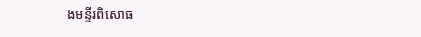ងមន្ទីរពិសោធ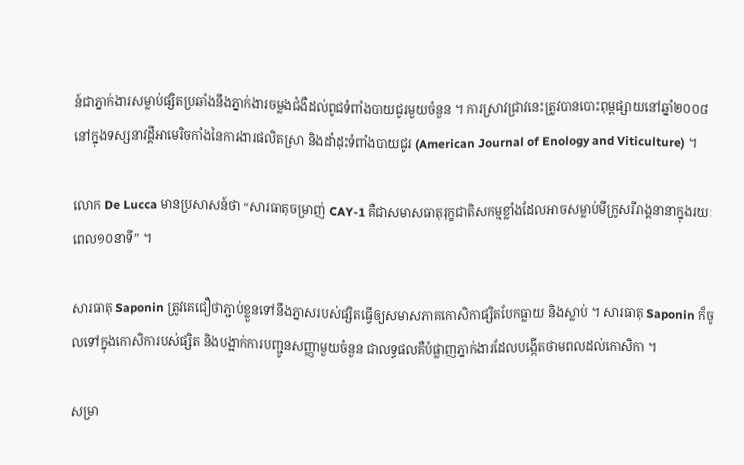ន៍ជាភ្នាក់ងារសម្លាប់ផ្សិតប្រឆាំងនឹងភ្នាក់ងារចម្លងជំងឺដល់ពូជទំពាំងបាយជូរមួយចំនួន ។ ការស្រាវជ្រាវនេះត្រូវបានបោះពុម្ពផ្សាយនៅឆ្នាំ២០០៨នៅក្នុងទស្សនាវដ្ដីអាមេរិចកាំងនៃការងារផលិតស្រា និងដាំដុះទំពាំងបាយជូរ (American Journal of Enology and Viticulture) ។

លោក De Lucca មានប្រសាសន៍ថា “សារធាតុចម្រាញ់ CAY-1 គឺជាសមាសធាតុរុក្ខជាតិសកម្មខ្លាំងដែលអាចសម្លាប់មីក្រូសរីរាង្គនានាក្នុងរយៈពេល១០នាទី” ។

សារធាតុ Saponin ត្រូវគេជឿថាភ្ជាប់ខ្លួនទៅនឹងភ្នាសរបស់ផ្សិតធ្វើឲ្យសមាសភាគកោសិកាផ្សិតបែកធ្លាយ និងស្លាប់ ។ សារធាតុ Saponin ក៏ចូលទៅក្នុងកោសិការបស់ផ្សិត និងបង្អាក់ការបញ្ជូនសញ្ញាមួយចំនួន ជាលទ្ធផលគឺបំផ្លាញភ្នាក់ងារដែលបង្កើតថាមពលដល់កោសិកា ។

សម្រា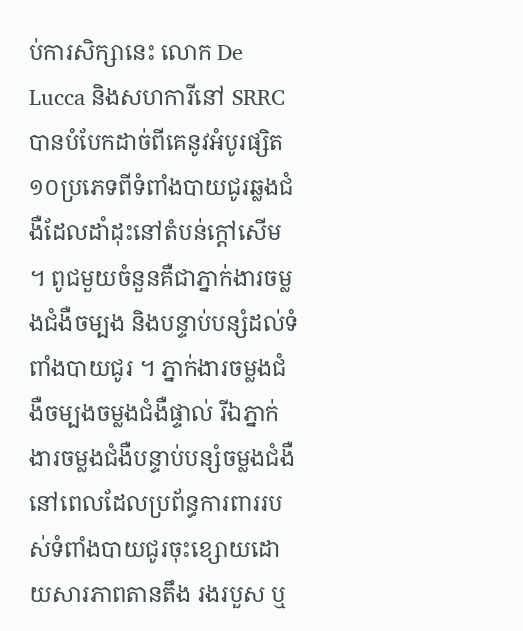ប់ការសិក្សានេះ លោក De Lucca និងសហការីនៅ SRRC បានបំបែកដាច់ពីគេនូវអំបូរផ្សិត១០ប្រភេទពីទំពាំងបាយជូរឆ្លងជំងឺដែលដាំដុះនៅតំបន់ក្ដៅសើម ។ ពូជមួយចំនួនគឺជាភ្នាក់ងារចម្លងជំងឺចម្បង និងបន្ទាប់បន្សំដល់ទំពាំងបាយជូរ ។ ភ្នាក់ងារចម្លងជំងឺចម្បងចម្លងជំងឺផ្ទាល់ រីឯភ្នាក់ងារចម្លងជំងឺបន្ទាប់បន្សំចម្លងជំងឺនៅពេលដែលប្រព័ន្ធការពាររបស់ទំពាំងបាយជូរចុះខ្សោយដោយសារភាពតានតឹង រងរបួស ឬ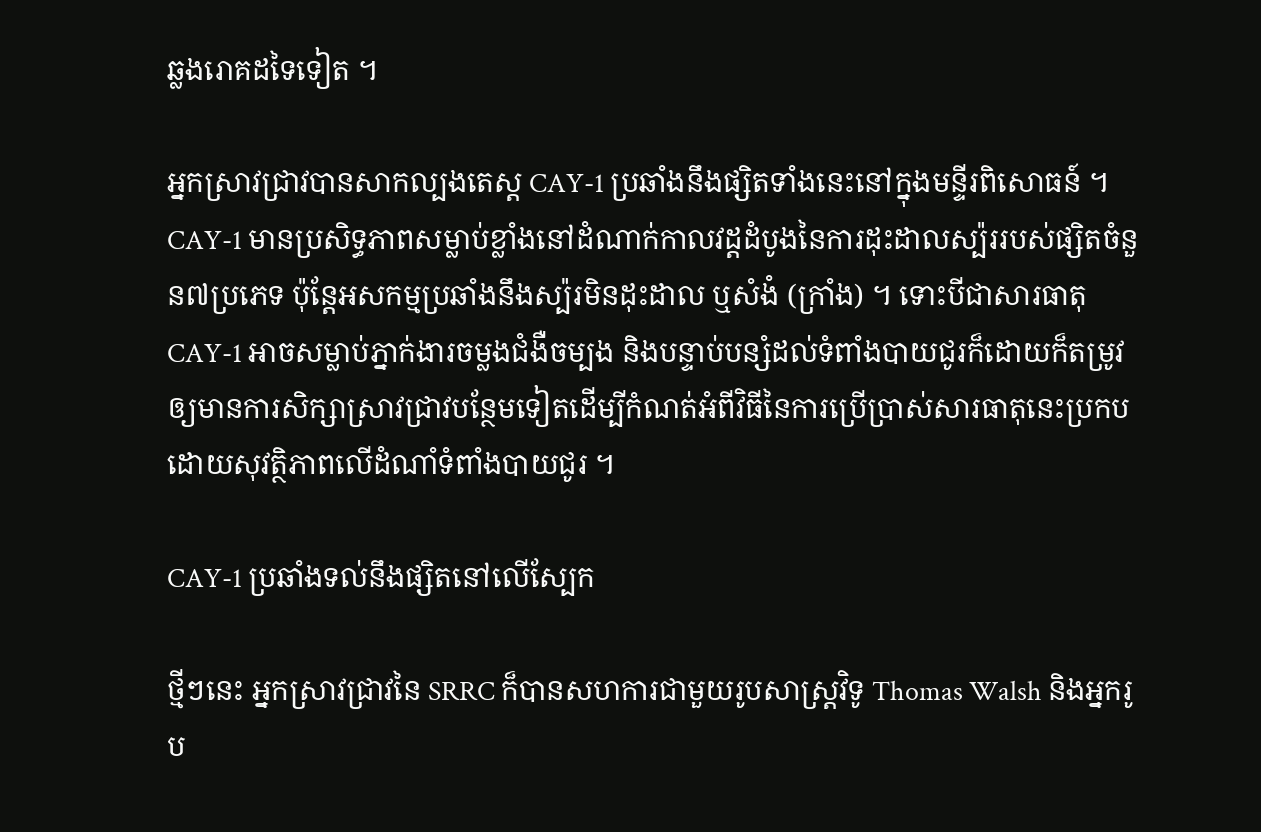ឆ្លងរោគដទៃទៀត ។

អ្នកស្រាវជ្រាវបានសាកល្បងតេស្ត CAY-1 ប្រឆាំងនឹងផ្សិតទាំងនេះនៅក្នុងមន្ទីរពិសោធន៍ ។ CAY-1 មានប្រសិទ្ធភាពសម្លាប់ខ្លាំងនៅដំណាក់កាលវដ្ដដំបូងនៃការដុះដាលស្ប៉ររបស់ផ្សិតចំនួន៧ប្រភេទ ប៉ុន្តែអសកម្មប្រឆាំងនឹងស្ប៉រមិនដុះដាល ឬសំងំ (ក្រាំង) ។ ទោះបីជាសារធាតុ CAY-1 អាចសម្លាប់ភ្នាក់ងារចម្លងជំងឺចម្បង និងបន្ទាប់បន្សំដល់ទំពាំងបាយជូរក៏ដោយក៏តម្រូវឲ្យមានការសិក្សាស្រាវជ្រាវបន្ថែមទៀតដើម្បីកំណត់អំពីវិធីនៃការប្រើប្រាស់សារធាតុនេះប្រកបដោយសុវត្ថិភាពលើដំណាំទំពាំងបាយជូរ ។

CAY-1 ប្រឆាំងទល់នឹងផ្សិតនៅលើស្បែក

ថ្មីៗនេះ អ្នកស្រាវជ្រាវនៃ SRRC ក៏បានសហការជាមួយរូបសាស្ត្រវិទូ Thomas Walsh និងអ្នករូប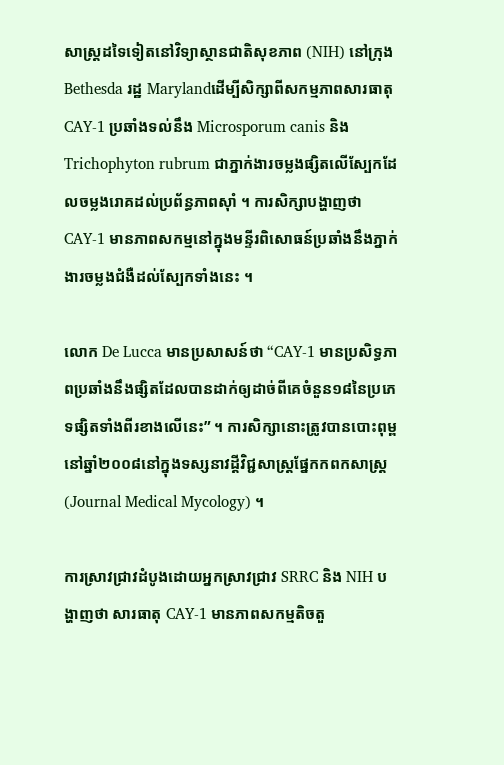សាស្ត្រដទៃទៀតនៅវិទ្យាស្ថានជាតិសុខភាព (NIH) នៅក្រុង Bethesda រដ្ឋ Marylandដើម្បីសិក្សាពីសកម្មភាពសារធាតុCAY-1 ប្រឆាំងទល់នឹង Microsporum canis និង Trichophyton rubrum ជាភ្នាក់ងារចម្លងផ្សិតលើស្បែកដែលចម្លងរោគដល់ប្រព័ន្ធភាពស៊ាំ ។ ការសិក្សាបង្ហាញថា CAY-1 មានភាពសកម្មនៅក្នុងមន្ទីរពិសោធន៍ប្រឆាំងនឹងភ្នាក់ងារចម្លងជំងឺដល់ស្បែកទាំងនេះ ។

លោក De Lucca មានប្រសាសន៍ថា “CAY-1 មានប្រសិទ្ធភាពប្រឆាំងនឹងផ្សិតដែលបានដាក់ឲ្យដាច់ពីគេចំនួន១៨នៃប្រភេទផ្សិតទាំងពីរខាងលើនេះ” ។ ការសិក្សានោះត្រូវបានបោះពុម្ពនៅឆ្នាំ២០០៨នៅក្នុងទស្សនាវដ្ដីវិជ្ជសាស្ត្រផ្នែកកពកសាស្ត្រ (Journal Medical Mycology) ។

ការស្រាវជ្រាវដំបូងដោយអ្នកស្រាវជ្រាវ SRRC និង NIH បង្ហាញថា សារធាតុ CAY-1 មានភាពសកម្មតិចតួ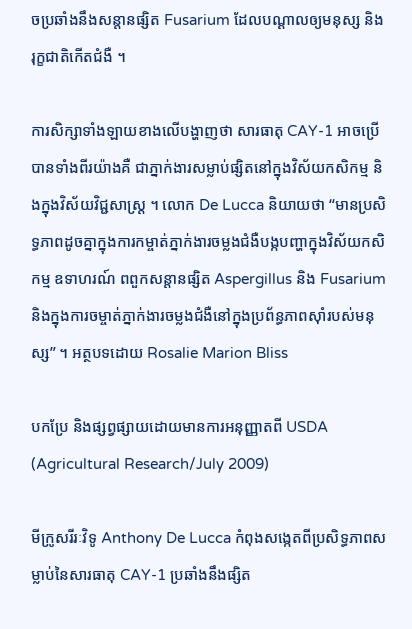ចប្រឆាំងនឹងសន្ដានផ្សិត Fusarium ដែលបណ្ដាលឲ្យមនុស្ស និងរុក្ខជាតិកើតជំងឺ ។

ការសិក្សាទាំងឡាយខាងលើបង្ហាញថា សារធាតុ CAY-1 អាចប្រើបានទាំងពីរយ៉ាងគឺ ជាភ្នាក់ងារសម្លាប់ផ្សិតនៅក្នុងវិស័យកសិកម្ម និងក្នុងវិស័យវិជ្ជសាស្ត្រ ។ លោក De Lucca និយាយថា “មានប្រសិទ្ធភាពដូចគ្នាក្នុងការកម្ចាត់ភ្នាក់ងារចម្លងជំងឺបង្កបញ្ហាក្នុងវិស័យកសិកម្ម ឧទាហរណ៍ ពពួកសន្ដានផ្សិត Aspergillus និង Fusarium និងក្នុងការចម្ចាត់ភ្នាក់ងារចម្លងជំងឺនៅក្នុងប្រព័ន្ធភាពស៊ាំរបស់មនុស្ស” ។ អត្ថបទដោយ Rosalie Marion Bliss

បកប្រែ និងផ្សព្វផ្សាយដោយមានការអនុញ្ញាតពី USDA (Agricultural Research/July 2009)

មីក្រូសរីរៈវិទូ Anthony De Lucca កំពុងសង្កេតពីប្រសិទ្ធភាពសម្លាប់នៃសារធាតុ CAY-1 ប្រឆាំងនឹងផ្សិត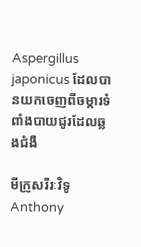Aspergillus japonicus ដែលបានយកចេញពីចម្ការទំពាំងបាយជូរដែលឆ្លងជំងឺ

មីក្រូសរីរៈវិទូ Anthony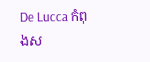De Lucca កំពុងស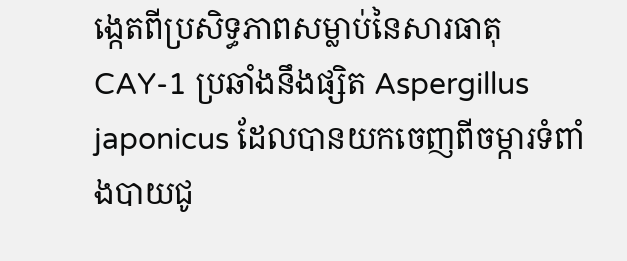ង្កេតពីប្រសិទ្ធភាពសម្លាប់នៃសារធាតុ CAY-1 ប្រឆាំងនឹងផ្សិត Aspergillus japonicus ដែលបានយកចេញពីចម្ការទំពាំងបាយជូ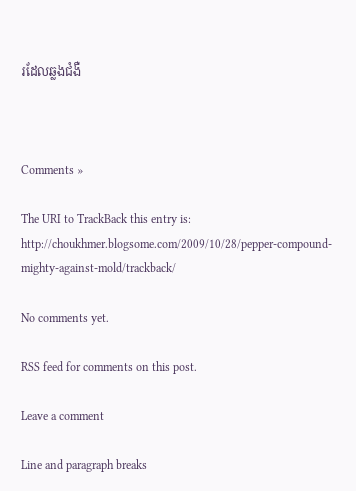រដែលឆ្លងជំងឺ



Comments »

The URI to TrackBack this entry is: http://choukhmer.blogsome.com/2009/10/28/pepper-compound-mighty-against-mold/trackback/

No comments yet.

RSS feed for comments on this post.

Leave a comment

Line and paragraph breaks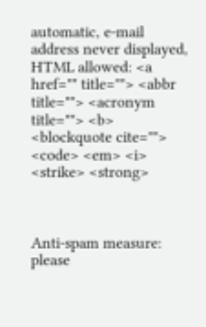automatic, e-mail address never displayed, HTML allowed: <a href="" title=""> <abbr title=""> <acronym title=""> <b> <blockquote cite=""> <code> <em> <i> <strike> <strong>



Anti-spam measure: please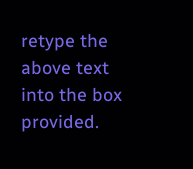retype the above text into the box provided.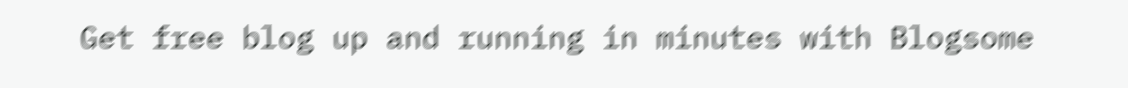Get free blog up and running in minutes with Blogsome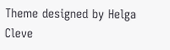Theme designed by Helga Cleve